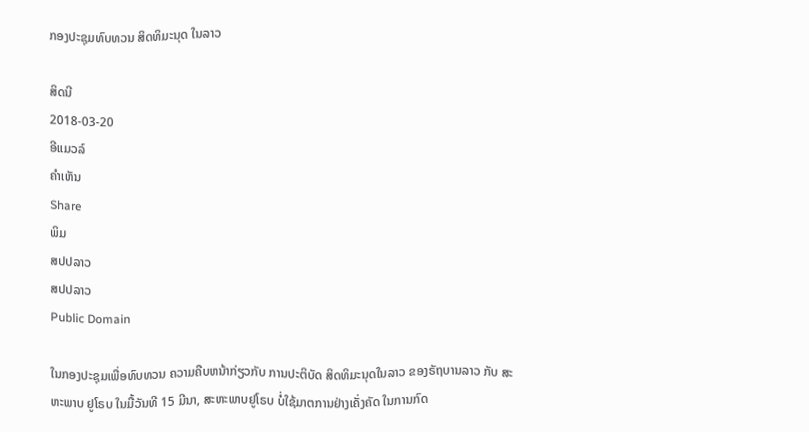ກອງປະຊຸມທົບທວນ ສິດທິມະນຸດ ໃນລາວ

ສິດນີ
2018-03-20
ອີແມວລ໌
ຄໍາເຫັນ
Share
ພິມ
ສປປລາວ
ສປປລາວ
Public Domain

ໃນກອງປະຊຸມເພື່ອທົບທວນ ຄວາມຄືບຫນ້າກ່ຽວກັບ ການປະຕິບັດ ສິດທິມະນຸດໃນລາວ ຂອງຣັຖບານລາວ ກັບ ສະຫະພາບ ຢູໂຣບ ໃນມື້ວັນທີ 15 ມີນາ, ສະຫະພາບຢູໂຣບ ບໍ່ໃຊ້ມາຕການຢ່າງເຄັ່ງຄັດ ໃນການກົດ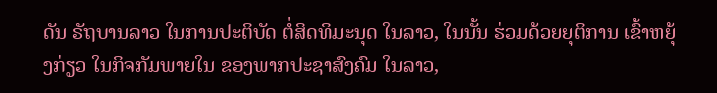ດັນ ຣັຖບານລາວ ໃນການປະຕິບັດ ຕໍ່ສິດທິມະນຸດ ໃນລາວ, ໃນນັ້ນ ຮ່ວມດ້ວຍຍຸຕິການ ເຂົ້າຫຍຸ້ງກ່ຽວ ໃນກິຈກັມພາຍໃນ ຂອງພາກປະຊາສົງຄົມ ໃນລາວ,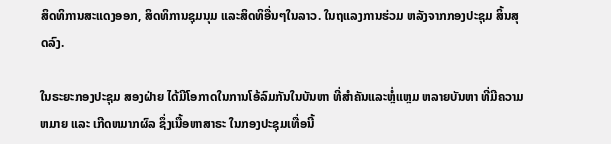ສິດທິການສະແດງອອກ, ສິດທິການຊຸມນຸມ ແລະສິດທິອື່ນໆໃນລາວ. ໃນຖແລງການຮ່ວມ ຫລັງຈາກກອງປະຊຸມ ສິ້ນສຸດລົງ.

ໃນຣະຍະກອງປະຊຸມ ສອງຝ່າຍ ໄດ້ມີໂອກາດໃນການໂອ້ລົມກັນໃນບັນຫາ ທີ່ສຳຄັນແລະຫຼໍ່ແຫຼມ ຫລາຍບັນຫາ ທີ່ມີຄວາມຫມາຍ ແລະ ເກີດຫມາກຜົລ ຊຶ່ງເນື້ອຫາສາຣະ ໃນກອງປະຊຸມເທື່ອນີ້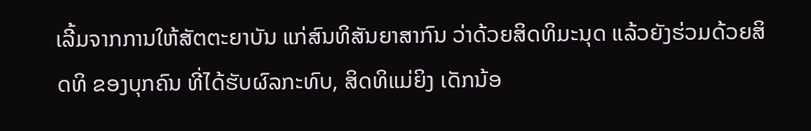ເລີ້ມຈາກການໃຫ້ສັຕຕະຍາບັນ ແກ່ສົນທິສັນຍາສາກົນ ວ່າດ້ວຍສິດທິມະນຸດ ແລ້ວຍັງຮ່ວມດ້ວຍສິດທິ ຂອງບຸກຄົນ ທີ່ໄດ້ຮັບຜົລກະທົບ, ສິດທິແມ່ຍິງ ເດັກນ້ອ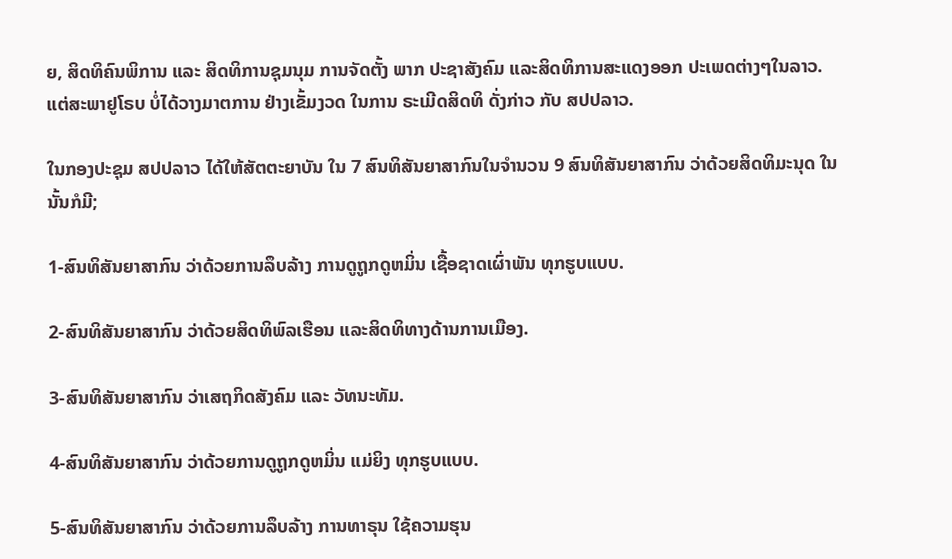ຍ, ສິດທິຄົນພິການ ແລະ ສິດທິການຊຸມນຸມ ການຈັດຕັ້ງ ພາກ ປະຊາສັງຄົມ ແລະສິດທິການສະແດງອອກ ປະເພດຕ່າງໆໃນລາວ. ແຕ່ສະພາຢູໂຣບ ບໍ່ໄດ້ວາງມາຕການ ຢ່າງເຂັ້ມງວດ ໃນການ ຣະເມີດສິດທິ ດັ່ງກ່າວ ກັບ ສປປລາວ.

ໃນກອງປະຊຸມ ສປປລາວ ໄດ້ໃຫ້ສັຕຕະຍາບັນ ໃນ 7 ສົນທິສັນຍາສາກົນໃນຈຳນວນ 9 ສົນທິສັນຍາສາກົນ ວ່າດ້ວຍສິດທິມະນຸດ ໃນນັ້ນກໍມີ;

1-ສົນທິສັນຍາສາກົນ ວ່າດ້ວຍການລຶບລ້າງ ການດູຖູກດູຫມິ່ນ ເຊື້ອຊາດເຜົ່າພັນ ທຸກຮູບແບບ.

2-ສົນທິສັນຍາສາກົນ ວ່າດ້ວຍສິດທິພົລເຮືອນ ແລະສິດທິທາງດ້ານການເມືອງ.

3-ສົນທິສັນຍາສາກົນ ວ່າເສຖກິດສັງຄົມ ແລະ ວັທນະທັມ.

4-ສົນທິສັນຍາສາກົນ ວ່າດ້ວຍການດູຖູກດູຫມິ່ນ ແມ່ຍິງ ທຸກຮູບແບບ.

5-ສົນທິສັນຍາສາກົນ ວ່າດ້ວຍການລຶບລ້າງ ການທາຣຸນ ໃຊ້ຄວາມຮຸນ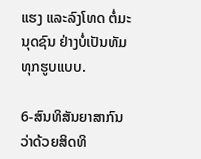ແຮງ ແລະລົງໂທດ ຕໍ່ມະນຸດຊົນ ຢ່າງບໍ່ເປັນທັມ ທຸກຮູບແບບ.

6-ສົນທິສັນຍາສາກົນ ວ່າດ້ວຍສິດທິ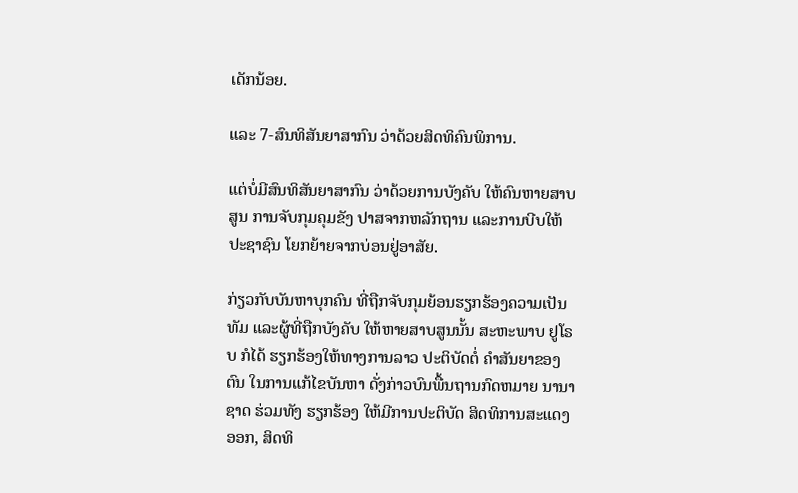ເດັກນ້ອຍ.

ແລະ 7-ສົນທິສັນຍາສາກົນ ວ່າດ້ວຍສິດທິຄົນພິການ.

ແຕ່ບໍ່ມີສົນທິສັນຍາສາກົນ ວ່າດ້ວຍການບັງຄັບ ໃຫ້ຄົນຫາຍສາບສູນ ການຈັບກຸມຄຸມຂັງ ປາສຈາກຫລັກຖານ ແລະການບີບໃຫ້ປະຊາຊົນ ໂຍກຍ້າຍຈາກບ່ອນຢູ່ອາສັຍ.

ກ່ຽວກັບບັນຫາບຸກຄົນ ທີ່ຖືກຈັບກຸມຍ້ອນຮຽກຮ້ອງຄວາມເປັນທັມ ແລະຜູ້ທີ່ຖືກບັງຄັບ ໃຫ້ຫາຍສາບສູນນັ້ນ ສະຫະພາບ ຢູໂຣບ ກໍໄດ້ ຮຽກຮ້ອງໃຫ້ທາງການລາວ ປະຕິບັດຕໍ່ ຄຳສັນຍາຂອງຕົນ ໃນການແກ້ໄຂບັນຫາ ດັ່ງກ່າວບົນພື້ນຖານກົດຫມາຍ ນານາຊາດ ຮ່ວມທັງ ຮຽກຮ້ອງ ໃຫ້ມີການປະຕິບັດ ສິດທິການສະແດງອອກ, ສິດທິ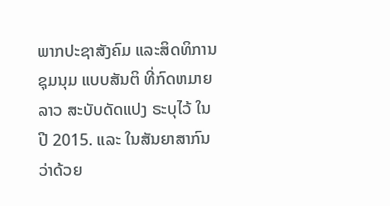ພາກປະຊາສັງຄົມ ແລະສິດທິການຊຸມນຸມ ແບບສັນຕິ ທີ່ກົດຫມາຍລາວ ສະບັບດັດແປງ ຣະບຸໄວ້ ໃນປີ 2015. ແລະ ໃນສັນຍາສາກົນ ວ່າດ້ວຍ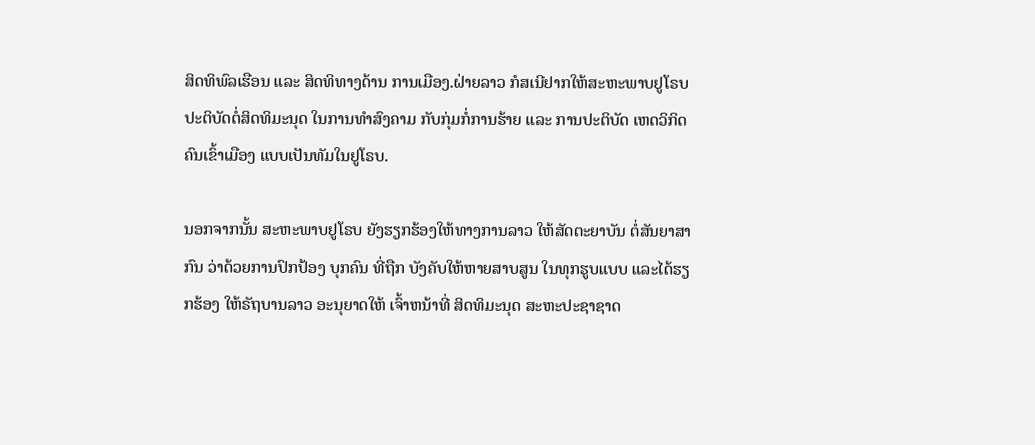ສິດທິພົລເຮືອນ ແລະ ສິດທິທາງດ້ານ ການເມືອງ.ຝ່າຍລາວ ກໍສເນີຢາກໃຫ້ສະຫະພາບຢູໂຣບ ປະຕິບັດຕໍ່ສິດທິມະນຸດ ໃນການທຳສົງຄາມ ກັບກຸ່ມກໍ່ການຮ້າຍ ແລະ ການປະຕິບັດ ເຫດວິກິດ ຄົນເຂົ້າເມືອງ ແບບເປັນທັມໃນຢູໂຣບ.

ນອກຈາກນັ້ນ ສະຫະພາບຢູໂຣບ ຍັງຮຽກຮ້ອງໃຫ້ທາງການລາວ ໃຫ້ສັດຕະຍາບັນ ຕໍ່ສັນຍາສາກົນ ວ່າດ້ວຍການປົກປ້ອງ ບຸກຄົນ ທີ່ຖືກ ບັງຄັບໃຫ້ຫາຍສາບສູນ ໃນທຸກຮູບແບບ ແລະໄດ້ຮຽກຮ້ອງ ໃຫ້ຣັຖບານລາວ ອະນຸຍາດໃຫ້ ເຈົ້າຫນ້າທີ່ ສິດທິມະນຸດ ສະຫະປະຊາຊາດ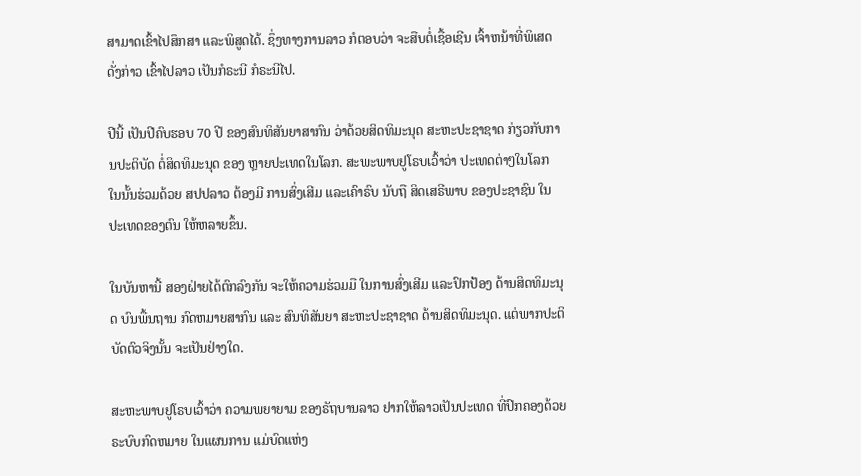ສາມາດເຂົ້າໄປສຶກສາ ແລະພິສູດໄດ້. ຊຶ່ງທາງການລາວ ກໍຕອບວ່າ ຈະສືບຕໍ່ເຊື້ອເຊີນ ເຈົ້າຫນ້າທີ່ພິເສດ ດັ່ງກ່າວ ເຂົ້າໄປລາວ ເປັນກໍຣະນີ ກໍຣະນີໄປ.

ປີນີ້ ເປັນປີຄົບຮອບ 70 ປີ ຂອງສົນທິສັນຍາສາກົນ ວ່າດ້ວຍສິດທິມະນຸດ ສະຫະປະຊາຊາດ ກ່ຽວກັບການປະຕິບັດ ຕໍ່ສິດທິມະນຸດ ຂອງ ຫຼາຍປະເທດໃນໂລກ. ສະພະພາບຢູໂຣບເວົ້າວ່າ ປະເທດຕ່າໆໃນໂລກ ໃນນັ້ນຮ່ວມດ້ວຍ ສປປລາວ ຕ້ອງມີ ການສົ່ງເສີມ ແລະເຄົາຣົບ ນັບຖື ສິດເສຣີພາບ ຂອງປະຊາຊົນ ໃນປະເທດຂອງຕົນ ໃຫ້ຫລາຍຂຶ້ນ.

ໃນບັນຫານີ້ ສອງຝ່າຍໄດ້ຕົກລົງກັນ ຈະໃຫ້ຄວາມຮ່ວມມື ໃນການສົ່ງເສີມ ແລະປົກປ້ອງ ດ້ານສິດທິມະນຸດ ບົນພື້ນຖານ ກົດຫມາຍສາກົນ ແລະ ສົນທິສັນຍາ ສະຫະປະຊາຊາດ ດ້ານສິດທິມະນຸດ. ແຕ່ພາກປະຕິບັດຕົວຈິງນັ້ນ ຈະເປັນຢ່າງໃດ.

ສະຫະພາບຢູໂຣບເວົ້າວ່າ ຄວາມພຍາຍາມ ຂອງຣັຖບານລາວ ຢາກໃຫ້ລາວເປັນປະເທດ ທີ່ປົກຄອງດ້ວຍຣະບົບກົດຫມາຍ ໃນແຜນການ ແມ່ບົດແຫ່ງ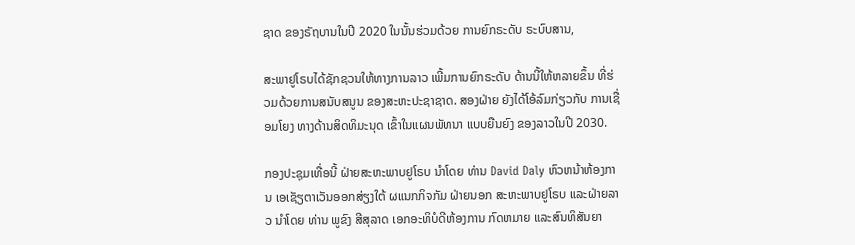ຊາດ ຂອງຣັຖບານໃນປີ 2020 ໃນນັ້ນຮ່ວມດ້ວຍ ການຍົກຣະດັບ ຣະບົບສານ,

ສະພາຢູໂຣບໄດ້ຊັກຊວນໃຫ້ທາງການລາວ ເພີ້ມການຍົກຣະດັບ ດ້ານນີ້ໃຫ້ຫລາຍຂຶ້ນ ທີ່ຮ່ວມດ້ວຍການສນັບສນູນ ຂອງສະຫະປະຊາຊາດ. ສອງຝ່າຍ ຍັງໄດ້ໂອ້ລົມກ່ຽວກັບ ການເຊື່ອມໂຍງ ທາງດ້ານສິດທິມະນຸດ ເຂົ້າໃນແຜນພັທນາ ແບບຍືນຍົງ ຂອງລາວໃນປີ 2030.

ກອງປະຊຸມເທື່ອນີ້ ຝ່າຍສະຫະພາບຢູໂຣບ ນຳໂດຍ ທ່ານ David Daly ຫົວຫນ້າຫ້ອງການ ເອເຊັຽຕາເວັນອອກສ່ຽງໃຕ້ ຜແນກກິຈກັມ ຝ່າຍນອກ ສະຫະພາບຢູໂຣບ ແລະຝ່າຍລາວ ນຳໂດຍ ທ່ານ ພູຂົງ ສີສຸລາດ ເອກອະທິບໍດີຫ້ອງການ ກົດຫມາຍ ແລະສົນທິສັນຍາ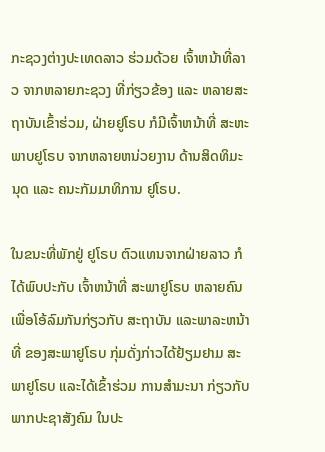ກະຊວງຕ່າງປະເທດລາວ ຮ່ວມດ້ວຍ ເຈົ້າຫນ້າທີ່ລາວ ຈາກຫລາຍກະຊວງ ທີ່ກ່ຽວຂ້ອງ ແລະ ຫລາຍສະຖາບັນເຂົ້າຮ່ວມ, ຝ່າຍຢູໂຣບ ກໍມີເຈົ້າຫນ້າທີ່ ສະຫະພາບຢູໂຣບ ຈາກຫລາຍຫນ່ວຍງານ ດ້ານສິດທິມະນຸດ ແລະ ຄນະກັມມາທິການ ຢູໂຣບ.

ໃນຂນະທີ່ພັກຢູ່ ຢູໂຣບ ຕົວແທນຈາກຝ່າຍລາວ ກໍໄດ້ພົບປະກັບ ເຈົ້າຫນ້າທີ່ ສະພາຢູໂຣບ ຫລາຍຄົນ ເພື່ອໂອ້ລົມກັນກ່ຽວກັບ ສະຖາບັນ ແລະພາລະຫນ້າທີ່ ຂອງສະພາຢູໂຣບ ກຸ່ມດັ່ງກ່າວໄດ້ຢ້ຽມຢາມ ສະພາຢູໂຣບ ແລະໄດ້ເຂົ້າຮ່ວມ ການສຳມະນາ ກ່ຽວກັບພາກປະຊາສັງຄົມ ໃນປະ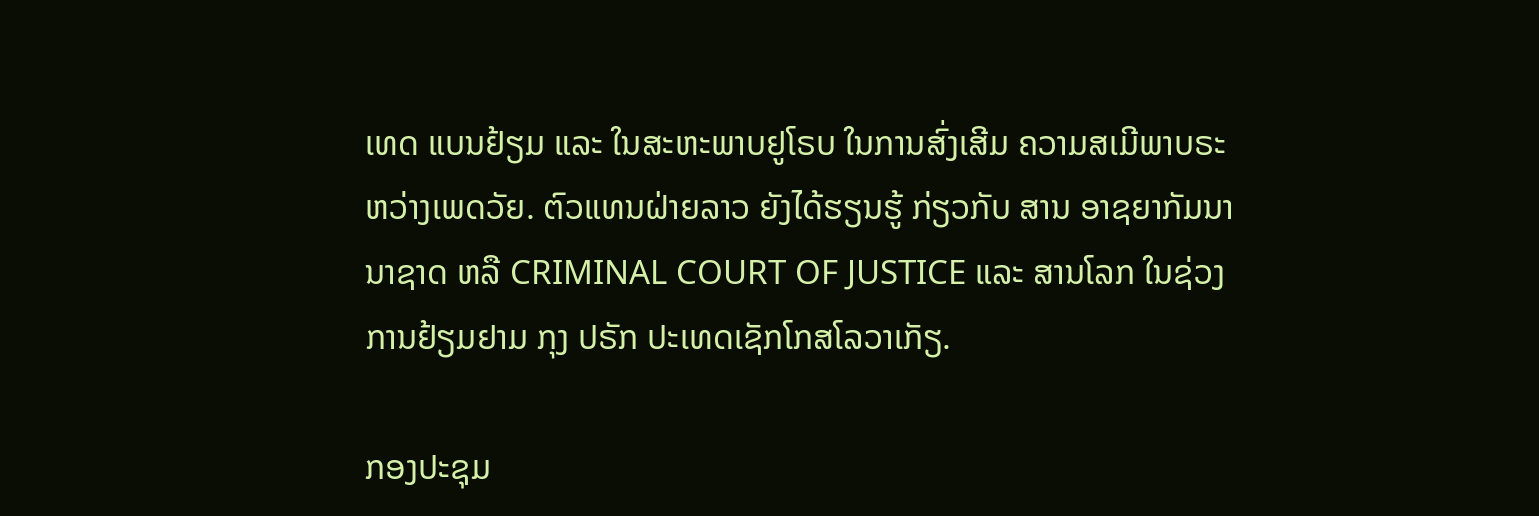ເທດ ແບນຢ້ຽມ ແລະ ໃນສະຫະພາບຢູໂຣບ ໃນການສົ່ງເສີມ ຄວາມສເມີພາບຣະຫວ່າງເພດວັຍ. ຕົວແທນຝ່າຍລາວ ຍັງໄດ້ຮຽນຮູ້ ກ່ຽວກັບ ສານ ອາຊຍາກັມນານາຊາດ ຫລື CRIMINAL COURT OF JUSTICE ແລະ ສານໂລກ ໃນຊ່ວງການຢ້ຽມຢາມ ກຸງ ປຣັກ ປະເທດເຊັກໂກສໂລວາເກັຽ.

ກອງປະຊຸມ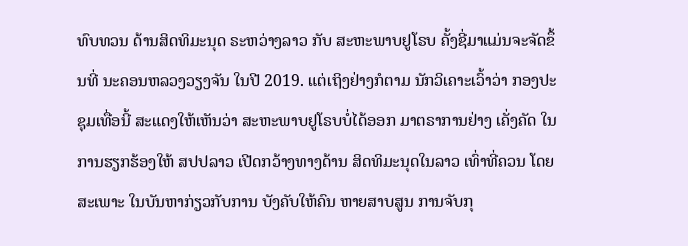ທົບທວນ ດ້ານສິດທິມະນຸດ ຣະຫວ່າງລາວ ກັບ ສະຫະພາບຢູໂຣບ ຄັ້ງຊີ່ມາແມ່ນຈະຈັດຂຶ້ນທີ່ ນະຄອນຫລວງວຽງຈັນ ໃນປີ 2019. ແຕ່ເຖິງຢ່າງກໍຕາມ ນັກວິເຄາະເວົ້າວ່າ ກອງປະຊຸມເທື່ອນີ້ ສະແດງໃຫ້ເຫັນວ່າ ສະຫະພາບຢູໂຣບບໍ່ໄດ້ອອກ ມາຕຣາການຢ່າງ ເຄັ່ງຄັດ ໃນການຮຽກຮ້ອງໃຫ້ ສປປລາວ ເປີດກວ້າງທາງດ້ານ ສິດທິມະນຸດໃນລາວ ເທົ່າທີ່ຄວນ ໂດຍສະເພາະ ໃນບັນຫາກ່ຽວກັບການ ບັງຄັບໃຫ້ຄົນ ຫາຍສາບສູນ ການຈັບກຸ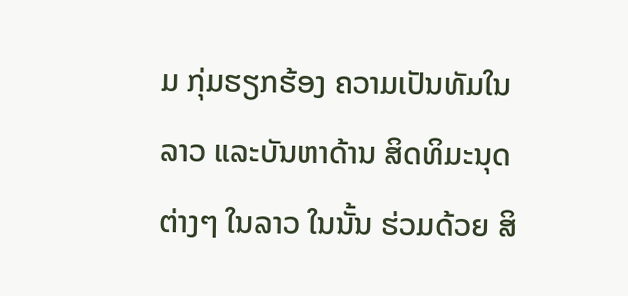ມ ກຸ່ມຮຽກຮ້ອງ ຄວາມເປັນທັມໃນລາວ ແລະບັນຫາດ້ານ ສິດທິມະນຸດຕ່າງໆ ໃນລາວ ໃນນັ້ນ ຮ່ວມດ້ວຍ ສິ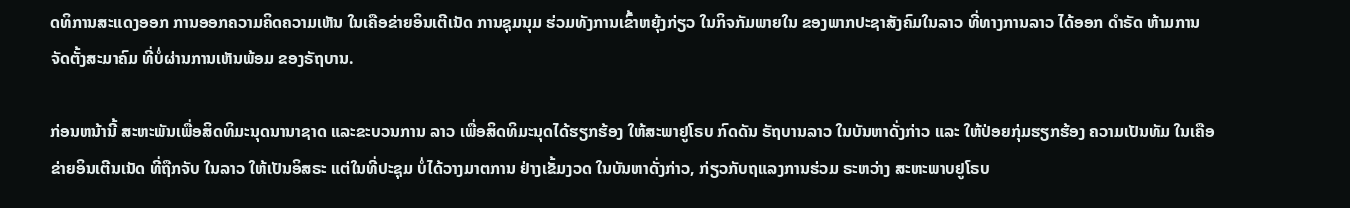ດທິການສະແດງອອກ ການອອກຄວາມຄິດຄວາມເຫັນ ໃນເຄືອຂ່າຍອິນເຕີເນັດ ການຊຸມນຸມ ຮ່ວມທັງການເຂົ້າຫຍຸ້ງກ່ຽວ ໃນກິຈກັມພາຍໃນ ຂອງພາກປະຊາສັງຄົມໃນລາວ ທີ່ທາງການລາວ ໄດ້ອອກ ດຳຣັດ ຫ້າມການຈັດຕັ້ງສະມາຄົມ ທີ່ບໍ່ຜ່ານການເຫັນພ້ອມ ຂອງຣັຖບານ.

ກ່ອນຫນ້ານີ້ ສະຫະພັນເພື່ອສິດທິມະນຸດນານາຊາດ ແລະຂະບວນການ ລາວ ເພື່ອສິດທິມະນຸດໄດ້ຮຽກຮ້ອງ ໃຫ້ສະພາຢູໂຣບ ກົດດັນ ຣັຖບານລາວ ໃນບັນຫາດັ່ງກ່າວ ແລະ ໃຫ້ປ່ອຍກຸ່ມຮຽກຮ້ອງ ຄວາມເປັນທັມ ໃນເຄືອຂ່າຍອິນເຕີນເນັດ ທີ່ຖືກຈັບ ໃນລາວ ໃຫ້ເປັນອິສຣະ ແຕ່ໃນທີ່ປະຊຸມ ບໍ່ໄດ້ວາງມາຕການ ຢ່າງເຂັ້ມງວດ ໃນບັນຫາດັ່ງກ່າວ, ກ່ຽວກັບຖແລງການຮ່ວມ ຣະຫວ່າງ ສະຫະພາບຢູໂຣບ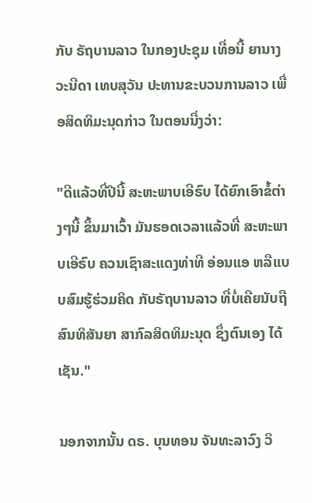ກັບ ຣັຖບານລາວ ໃນກອງປະຊຸມ ເທື່ອນີ້ ຍານາງ ວະນີດາ ເທບສຸວັນ ປະທານຂະບວນການລາວ ເພື່ອສິດທິມະນຸດກ່າວ ໃນຕອນນື່ງວ່າ:

"ດີແລ້ວທີ່ປີນີ້ ສະຫະພາບເອີຣົບ ໄດ້ຍົກເອົາຂໍ້ຕ່າງໆນີ້ ຂຶ້ນມາເວົ້າ ມັນຮອດເວລາແລ້ວທີ່ ສະຫະພາບເອີຣົບ ຄວນເຊົາສະແດງທ່າທີ ອ່ອນແອ ຫລືແບບສົມຮູ້ຮ່ວມຄິດ ກັບຣັຖບານລາວ ທີ່ບໍ່ເຄີຍນັບຖື ສົນທິສັນຍາ ສາກົລສິດທິມະນຸດ ຊຶ່ງຕົນເອງ ໄດ້ເຊັນ."

ນອກຈາກນັ້ນ ດຣ. ບຸນທອນ ຈັນທະລາວົງ ວິ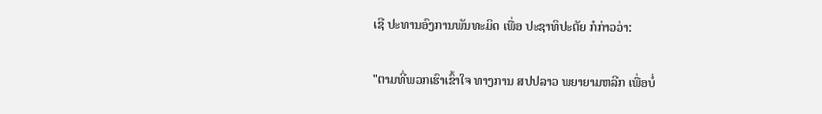ເຊີ ປະທານອົງການພັນທະມິດ ເພື່ອ ປະຊາທິປະຕັຍ ກໍກ່າວວ່າ:

"ຕາມທີ່ພວກເຮົາເຂົ້າໃຈ ທາງການ ສປປລາວ ພຍາຍາມຫລີກ ເພື່ອບໍ່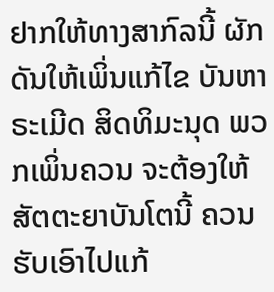ຢາກໃຫ້ທາງສາກົລນີ້ ຜັກດັນໃຫ້ເພິ່ນແກ້ໄຂ ບັນຫາຣະເມີດ ສິດທິມະນຸດ ພວກເພິ່ນຄວນ ຈະຕ້ອງໃຫ້ສັຕຕະຍາບັນໂຕນີ້ ຄວນຮັບເອົາໄປແກ້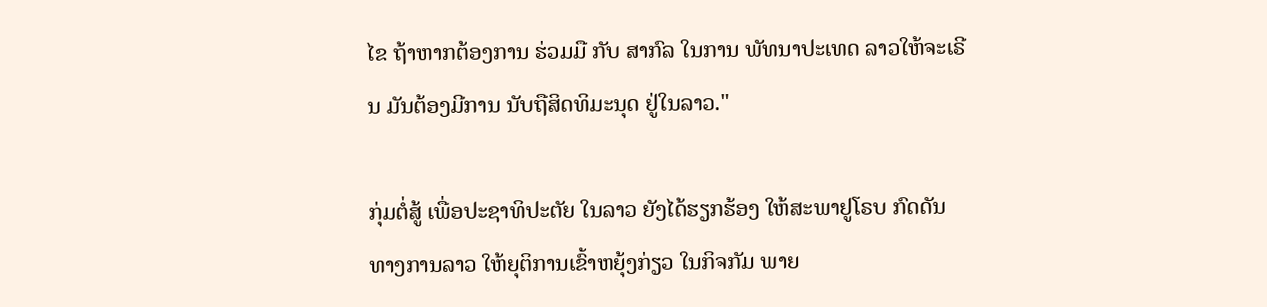ໄຂ ຖ້າຫາກຕ້ອງການ ຮ່ວມມື ກັບ ສາກົລ ໃນການ ພັທນາປະເທດ ລາວໃຫ້ຈະເຣີນ ມັນຕ້ອງມີການ ນັບຖືສິດທິມະນຸດ ຢູ່ໃນລາວ."

ກຸ່ມຕໍ່ສູ້ ເພື່ອປະຊາທິປະຕັຍ ໃນລາວ ຍັງໄດ້ຮຽກຮ້ອງ ໃຫ້ສະພາຢູໂຣບ ກົດດັນ ທາງການລາວ ໃຫ້ຍຸຕິການເຂົ້າຫຍຸ້ງກ່ຽວ ໃນກິຈກັມ ພາຍ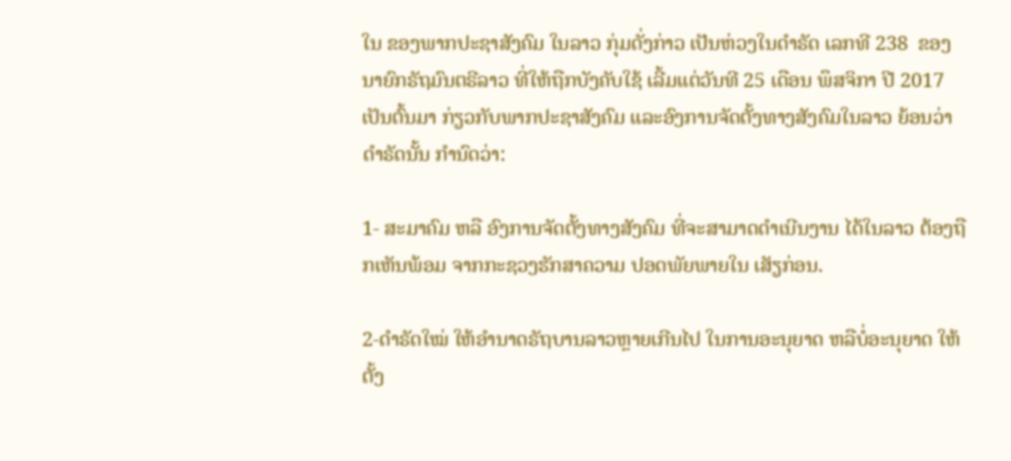ໃນ ຂອງພາກປະຊາສັງຄົມ ໃນລາວ ກຸ່ມດັ່ງກ່າວ ເປັນຫ່ວງໃນດຳຣັດ ເລກທີ 238  ຂອງນາຍົກຣັຖມົນຕຣີລາວ ທີ່ໃຫ້ຖືກບັງຄັບໃຊ້ ເລີ້ມແຕ່ວັນທີ 25 ເດືອນ ພຶສຈິກາ ປີ 2017 ເປັນຕົ້ນມາ ກ່ຽວກັບພາກປະຊາສັງຄົມ ແລະອົງການຈັດຕັ້ງທາງສັງຄົມໃນລາວ ຍ້ອນວ່າ ດຳຣັດນັ້ນ ກຳນົດວ່າ:

1- ສະມາຄົມ ຫລື ອົງການຈັດຕັ້ງທາງສັງຄົມ ທີ່ຈະສາມາດດຳເນີນງານ ໄດ້ໃນລາວ ຕ້ອງຖືກເຫັນພ້ອມ ຈາກກະຊວງຮັກສາຄວາມ ປອດພັຍພາຍໃນ ເສັຽກ່ອນ.

2-ດຳຣັດໃໝ່ ໃຫ້ອຳນາດຣັຖບານລາວຫຼາຍເກີນໄປ ໃນການອະນຸຍາດ ຫລືບໍ່ອະນຸຍາດ ໃຫ້ຕັ້ງ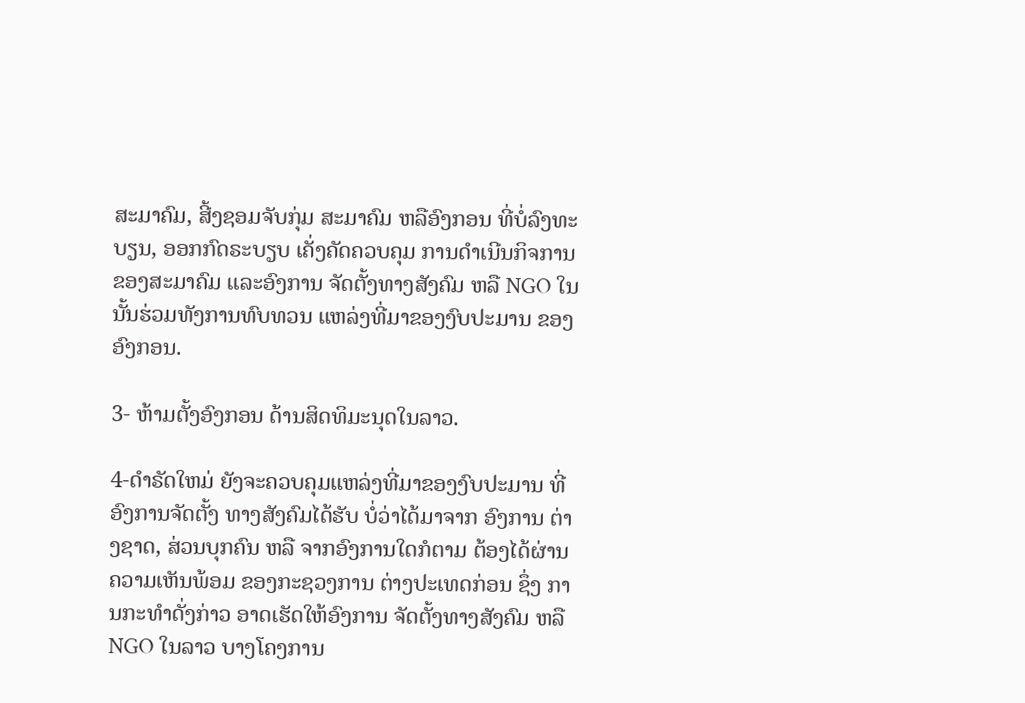ສະມາຄົມ, ສີ້ງຊອມຈັບກຸ່ມ ສະມາຄົມ ຫລືອົງກອນ ທີ່ບໍ່ລົງທະບຽນ, ອອກກົດຣະບຽບ ເຄັ່ງຄັດຄວບຄຸມ ການດຳເນີນກິຈການ ຂອງສະມາຄົມ ແລະອົງການ ຈັດຕັ້ງທາງສັງຄົມ ຫລື NGO ໃນນັ້ນຮ່ວມທັງການທົບທວນ ແຫລ່ງທີ່ມາຂອງງົບປະມານ ຂອງອົງກອນ.

3- ຫ້າມຕັ້ງອົງກອນ ດ້ານສິດທິມະນຸດໃນລາວ.

4-ດຳຣັດໃຫມ່ ຍັງຈະຄວບຄຸມແຫລ່ງທີ່ມາຂອງງົບປະມານ ທີ່ອົງການຈັດຕັ້ງ ທາງສັງຄົມໄດ້ຮັບ ບໍ່ວ່າໄດ້ມາຈາກ ອົງການ ຕ່າງຊາດ, ສ່ວນບຸກຄົນ ຫລື ຈາກອົງການໃດກໍຕາມ ຕ້ອງໄດ້ຜ່ານຄວາມເຫັນພ້ອມ ຂອງກະຊວງການ ຕ່າງປະເທດກ່ອນ ຊຶ່ງ ການກະທຳດັ່ງກ່າວ ອາດເຮັດໃຫ້ອົງການ ຈັດຕັ້ງທາງສັງຄົມ ຫລື NGO ໃນລາວ ບາງໂຄງການ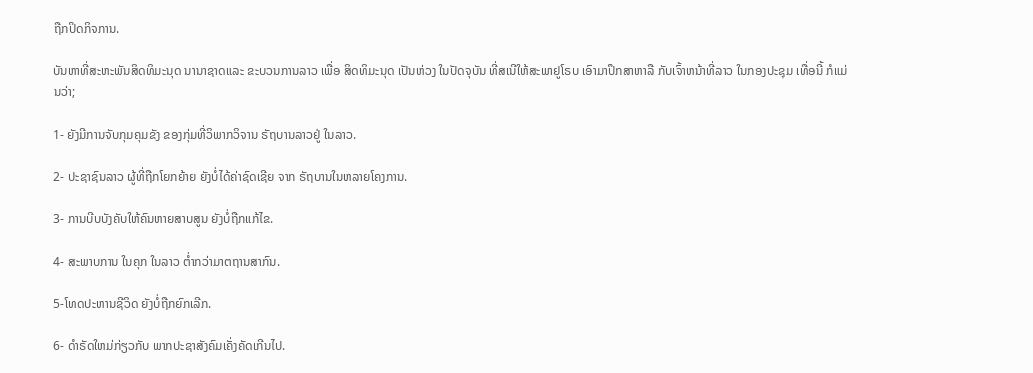ຖືກປິດກິຈການ.

ບັນຫາທີ່ສະຫະພັນສິດທິມະນຸດ ນານາຊາດແລະ ຂະບວນການລາວ ເພື່ອ ສິດທິມະນຸດ ເປັນຫ່ວງ ໃນປັດຈຸບັນ ທີ່ສເນີໃຫ້ສະພາຢູໂຣບ ເອົາມາປຶກສາຫາລື ກັບເຈົ້າຫນ້າທີ່ລາວ ໃນກອງປະຊຸມ ເທື່ອນີ້ ກໍແມ່ນວ່າ;

1- ຍັງມີການຈັບກຸມຄຸມຂັງ ຂອງກຸ່ມທີ່ວິພາກວິຈານ ຣັຖບານລາວຢູ່ ໃນລາວ.

2- ປະຊາຊົນລາວ ຜູ້ທີ່ຖືກໂຍກຍ້າຍ ຍັງບໍ່ໄດ້ຄ່າຊົດເຊີຍ ຈາກ ຣັຖບານໃນຫລາຍໂຄງການ.

3- ການບີບບັງຄັບໃຫ້ຄົນຫາຍສາບສູນ ຍັງບໍ່ຖືກແກ້ໄຂ.

4- ສະພາບການ ໃນຄຸກ ໃນລາວ ຕ່ຳກວ່າມາຕຖານສາກົນ.

5-ໂທດປະຫານຊີວິດ ຍັງບໍ່ຖືກຍົກເລີກ.

6- ດຳຣັດໃຫມ່ກ່ຽວກັບ ພາກປະຊາສັງຄົມເຄັ່ງຄັດເກີນໄປ.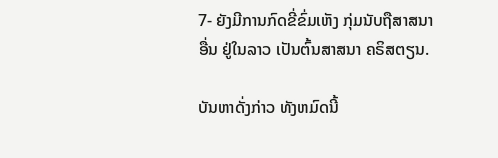7- ຍັງມີການກົດຂີ່ຂົ່ມເຫັງ ກຸ່ມນັບຖືສາສນາອື່ນ ຢູ່ໃນລາວ ເປັນຕົ້ນສາສນາ ຄຣິສຕຽນ.

ບັນຫາດັ່ງກ່າວ ທັງຫມົດນີ້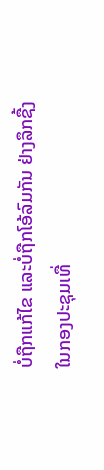ບໍ່ຖືກແກ້ໄຂ ແລະບໍ່ຖືກໂອ້ລົມກັນ ຢ່າງລຶກຊື້ງ ໃນກອງປະຊຸມເທື່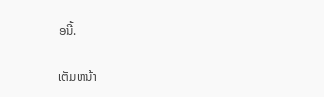ອນີ້.

ເຕັມຫນ້າ